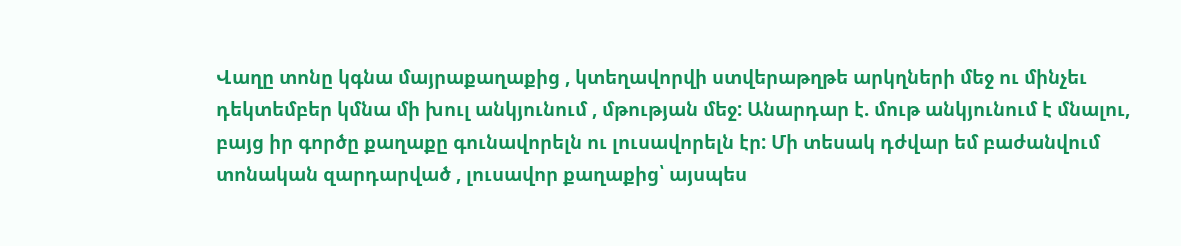Վաղը տոնը կգնա մայրաքաղաքից , կտեղավորվի ստվերաթղթե արկղների մեջ ու մինչեւ դեկտեմբեր կմնա մի խուլ անկյունում , մթության մեջ: Անարդար է. մութ անկյունում է մնալու, բայց իր գործը քաղաքը գունավորելն ու լուսավորելն էր: Մի տեսակ դժվար եմ բաժանվում տոնական զարդարված , լուսավոր քաղաքից՝ այսպես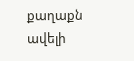քաղաքն ավելի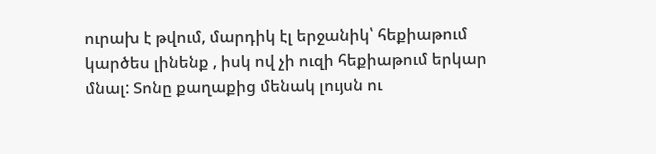ուրախ է թվում, մարդիկ էլ երջանիկ՝ հեքիաթում կարծես լինենք , իսկ ով չի ուզի հեքիաթում երկար մնալ: Տոնը քաղաքից մենակ լույսն ու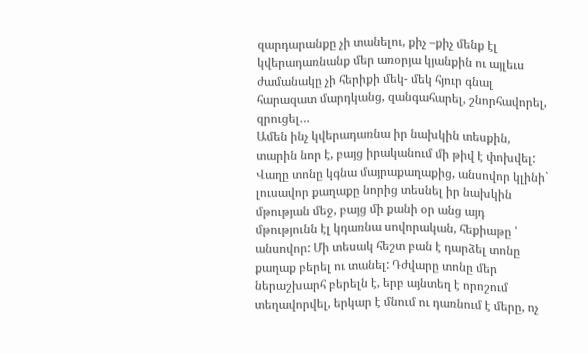զարդարանքը չի տանելու, քիչ –քիչ մենք էլ կվերադառնանք մեր առօրյա կյանքին ու այլեւս ժամանակը չի հերիքի մեկ- մեկ հյուր գնալ հարազատ մարդկանց, զանգահարել, շնորհավորել, զրուցել…
Ամեն ինչ կվերադառնա իր նախկին տեսքին, տարին նոր է, բայց իրականում մի թիվ է փոխվել: Վաղը տոնը կգնա մայրաքաղաքից, անսովոր կլինի` լուսավոր քաղաքը նորից տեսնել իր նախկին մթության մեջ, բայց մի քանի օր անց այդ մթությունն էլ կդառնա սովորական, հեքիաթը ՝ անսովոր: Մի տեսակ հեշտ բան է դարձել տոնը քաղաք բերել ու տանել: Դժվարը տոնը մեր ներաշխարհ բերելն է, երբ այնտեղ է որոշում տեղավորվել, երկար է մնում ու դառնում է մերը, ոչ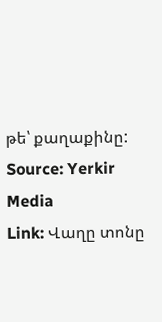թե՝ քաղաքինը:
Source: Yerkir Media
Link: Վաղը տոնը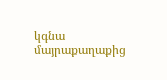կգնա մայրաքաղաքից